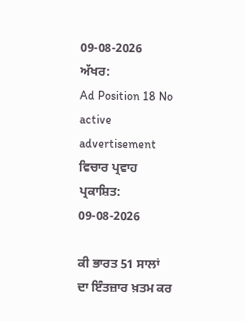09-08-2026
ਅੱਖਰ:
Ad Position 18 No active advertisement
ਵਿਚਾਰ ਪ੍ਰਵਾਹ
ਪ੍ਰਕਾਸ਼ਿਤ: 09-08-2026

ਕੀ ਭਾਰਤ 51 ਸਾਲਾਂ ਦਾ ਇੰਤਜ਼ਾਰ ਖ਼ਤਮ ਕਰ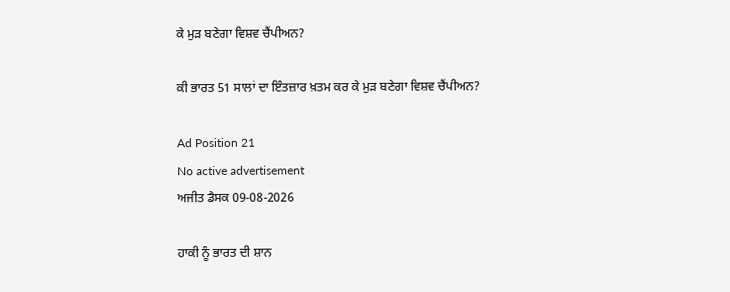ਕੇ ਮੁੜ ਬਣੇਗਾ ਵਿਸ਼ਵ ਚੈਂਪੀਅਨ?

ਕੀ ਭਾਰਤ 51 ਸਾਲਾਂ ਦਾ ਇੰਤਜ਼ਾਰ ਖ਼ਤਮ ਕਰ ਕੇ ਮੁੜ ਬਣੇਗਾ ਵਿਸ਼ਵ ਚੈਂਪੀਅਨ?

Ad Position 21
No active advertisement
ਅਜੀਤ ਡੈਸਕ 09-08-2026

ਹਾਕੀ ਨੂੰ ਭਾਰਤ ਦੀ ਸ਼ਾਨ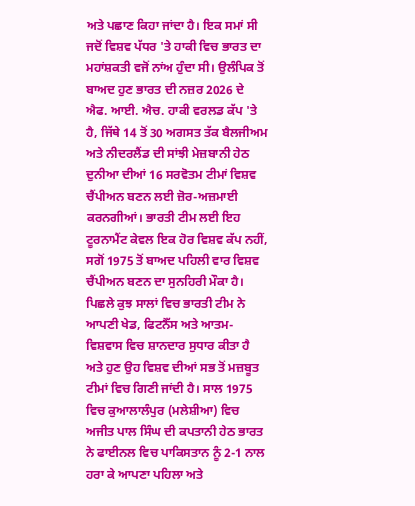ਅਤੇ ਪਛਾਣ ਕਿਹਾ ਜਾਂਦਾ ਹੈ। ਇਕ ਸਮਾਂ ਸੀ ਜਦੋਂ ਵਿਸ਼ਵ ਪੱਧਰ 'ਤੇ ਹਾਕੀ ਵਿਚ ਭਾਰਤ ਦਾ ਮਹਾਂਸ਼ਕਤੀ ਵਜੋਂ ਨਾਂਅ ਹੁੰਦਾ ਸੀ। ਉਲੰਪਿਕ ਤੋਂ ਬਾਅਦ ਹੁਣ ਭਾਰਤ ਦੀ ਨਜ਼ਰ 2026 ਦੇ ਐਫ. ਆਈ. ਐਚ. ਹਾਕੀ ਵਰਲਡ ਕੱਪ 'ਤੇ ਹੈ, ਜਿੱਥੇ 14 ਤੋਂ 30 ਅਗਸਤ ਤੱਕ ਬੈਲਜੀਅਮ ਅਤੇ ਨੀਦਰਲੈਂਡ ਦੀ ਸਾਂਝੀ ਮੇਜ਼ਬਾਨੀ ਹੇਠ ਦੁਨੀਆ ਦੀਆਂ 16 ਸਰਵੋਤਮ ਟੀਮਾਂ ਵਿਸ਼ਵ ਚੈਂਪੀਅਨ ਬਣਨ ਲਈ ਜ਼ੋਰ-ਅਜ਼ਮਾਈ ਕਰਨਗੀਆਂ। ਭਾਰਤੀ ਟੀਮ ਲਈ ਇਹ ਟੂਰਨਾਮੈਂਟ ਕੇਵਲ ਇਕ ਹੋਰ ਵਿਸ਼ਵ ਕੱਪ ਨਹੀਂ, ਸਗੋਂ 1975 ਤੋਂ ਬਾਅਦ ਪਹਿਲੀ ਵਾਰ ਵਿਸ਼ਵ ਚੈਂਪੀਅਨ ਬਣਨ ਦਾ ਸੁਨਹਿਰੀ ਮੌਕਾ ਹੈ। ਪਿਛਲੇ ਕੁਝ ਸਾਲਾਂ ਵਿਚ ਭਾਰਤੀ ਟੀਮ ਨੇ ਆਪਣੀ ਖੇਡ, ਫਿਟਨੈੱਸ ਅਤੇ ਆਤਮ-ਵਿਸ਼ਵਾਸ ਵਿਚ ਸ਼ਾਨਦਾਰ ਸੁਧਾਰ ਕੀਤਾ ਹੈ ਅਤੇ ਹੁਣ ਉਹ ਵਿਸ਼ਵ ਦੀਆਂ ਸਭ ਤੋਂ ਮਜ਼ਬੂਤ ਟੀਮਾਂ ਵਿਚ ਗਿਣੀ ਜਾਂਦੀ ਹੈ। ਸਾਲ 1975 ਵਿਚ ਕੁਆਲਾਲੰਪੁਰ (ਮਲੇਸ਼ੀਆ) ਵਿਚ ਅਜੀਤ ਪਾਲ ਸਿੰਘ ਦੀ ਕਪਤਾਨੀ ਹੇਠ ਭਾਰਤ ਨੇ ਫਾਈਨਲ ਵਿਚ ਪਾਕਿਸਤਾਨ ਨੂੰ 2-1 ਨਾਲ ਹਰਾ ਕੇ ਆਪਣਾ ਪਹਿਲਾ ਅਤੇ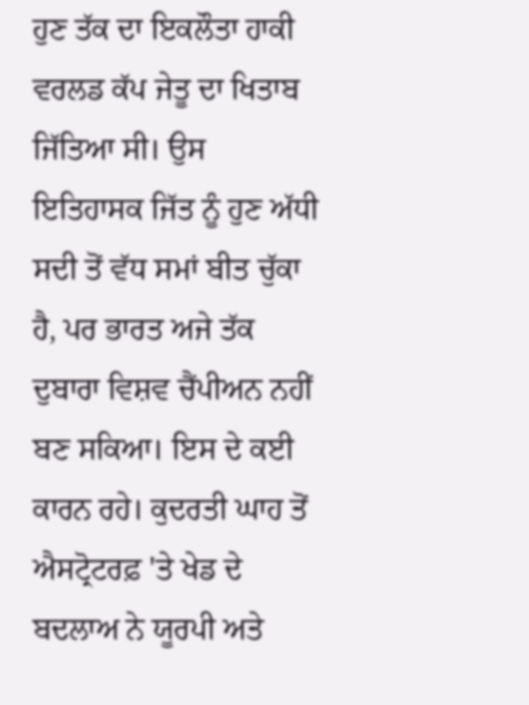ਹੁਣ ਤੱਕ ਦਾ ਇਕਲੌਤਾ ਹਾਕੀ ਵਰਲਡ ਕੱਪ ਜੇਤੂ ਦਾ ਖਿਤਾਬ ਜਿੱਤਿਆ ਸੀ। ਉਸ ਇਤਿਹਾਸਕ ਜਿੱਤ ਨੂੰ ਹੁਣ ਅੱਧੀ ਸਦੀ ਤੋਂ ਵੱਧ ਸਮਾਂ ਬੀਤ ਚੁੱਕਾ ਹੈ, ਪਰ ਭਾਰਤ ਅਜੇ ਤੱਕ ਦੁਬਾਰਾ ਵਿਸ਼ਵ ਚੈਂਪੀਅਨ ਨਹੀਂ ਬਣ ਸਕਿਆ। ਇਸ ਦੇ ਕਈ ਕਾਰਨ ਰਹੇ। ਕੁਦਰਤੀ ਘਾਹ ਤੋਂ ਐਸਟ੍ਰੋਟਰਫ਼ 'ਤੇ ਖੇਡ ਦੇ ਬਦਲਾਅ ਨੇ ਯੂਰਪੀ ਅਤੇ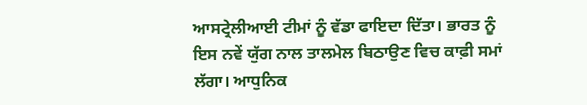ਆਸਟ੍ਰੇਲੀਆਈ ਟੀਮਾਂ ਨੂੰ ਵੱਡਾ ਫਾਇਦਾ ਦਿੱਤਾ। ਭਾਰਤ ਨੂੰ ਇਸ ਨਵੇਂ ਯੁੱਗ ਨਾਲ ਤਾਲਮੇਲ ਬਿਠਾਉਣ ਵਿਚ ਕਾਫ਼ੀ ਸਮਾਂ ਲੱਗਾ। ਆਧੁਨਿਕ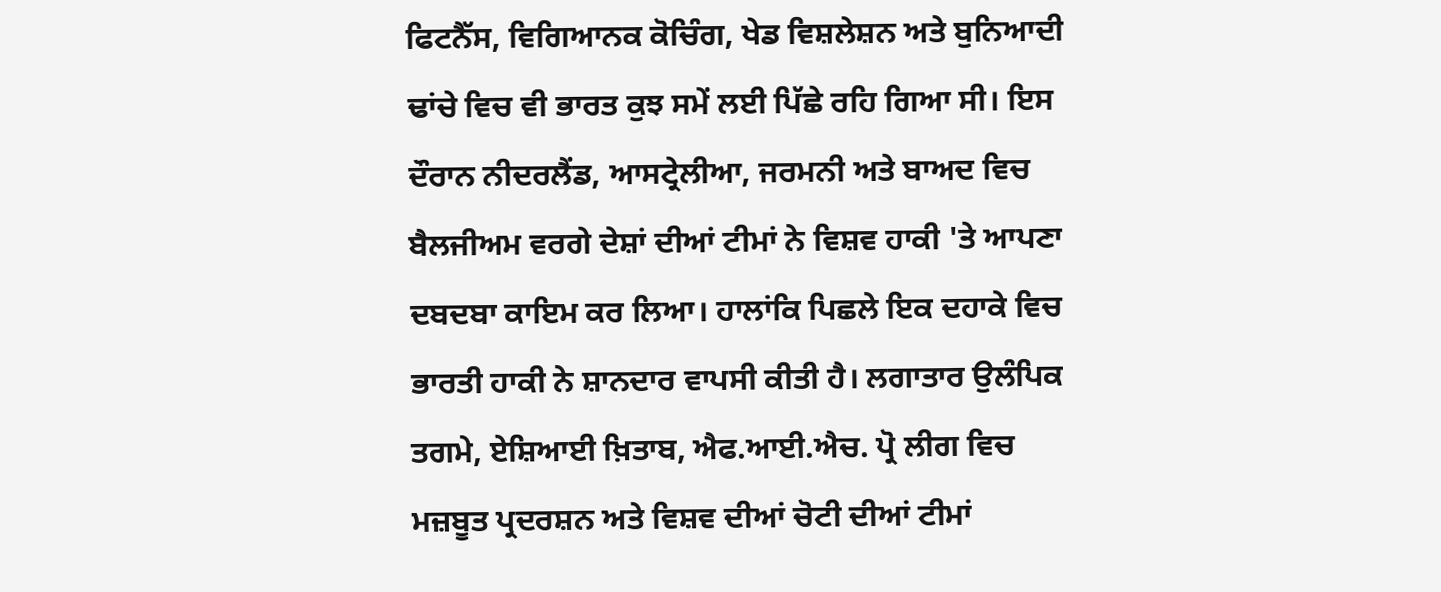ਫਿਟਨੈੱਸ, ਵਿਗਿਆਨਕ ਕੋਚਿੰਗ, ਖੇਡ ਵਿਸ਼ਲੇਸ਼ਨ ਅਤੇ ਬੁਨਿਆਦੀ ਢਾਂਚੇ ਵਿਚ ਵੀ ਭਾਰਤ ਕੁਝ ਸਮੇਂ ਲਈ ਪਿੱਛੇ ਰਹਿ ਗਿਆ ਸੀ। ਇਸ ਦੌਰਾਨ ਨੀਦਰਲੈਂਡ, ਆਸਟ੍ਰੇਲੀਆ, ਜਰਮਨੀ ਅਤੇ ਬਾਅਦ ਵਿਚ ਬੈਲਜੀਅਮ ਵਰਗੇ ਦੇਸ਼ਾਂ ਦੀਆਂ ਟੀਮਾਂ ਨੇ ਵਿਸ਼ਵ ਹਾਕੀ 'ਤੇ ਆਪਣਾ ਦਬਦਬਾ ਕਾਇਮ ਕਰ ਲਿਆ। ਹਾਲਾਂਕਿ ਪਿਛਲੇ ਇਕ ਦਹਾਕੇ ਵਿਚ ਭਾਰਤੀ ਹਾਕੀ ਨੇ ਸ਼ਾਨਦਾਰ ਵਾਪਸੀ ਕੀਤੀ ਹੈ। ਲਗਾਤਾਰ ਉਲੰਪਿਕ ਤਗਮੇ, ਏਸ਼ਿਆਈ ਖ਼ਿਤਾਬ, ਐਫ.ਆਈ.ਐਚ. ਪ੍ਰੋ ਲੀਗ ਵਿਚ ਮਜ਼ਬੂਤ ਪ੍ਰਦਰਸ਼ਨ ਅਤੇ ਵਿਸ਼ਵ ਦੀਆਂ ਚੋਟੀ ਦੀਆਂ ਟੀਮਾਂ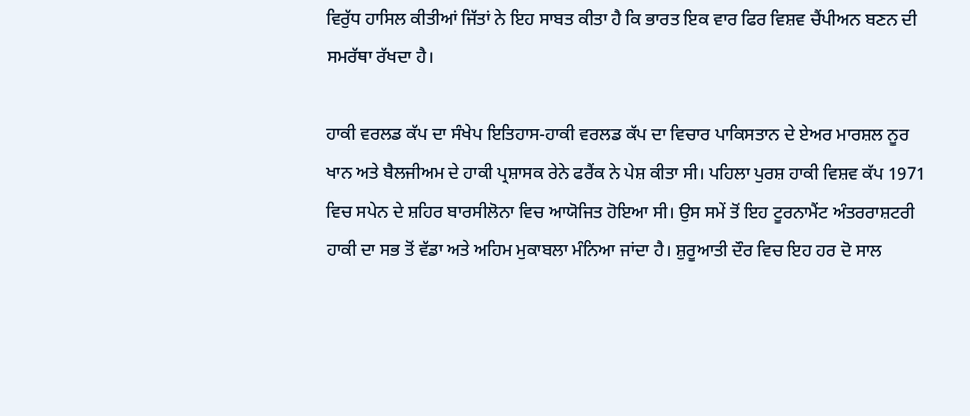ਵਿਰੁੱਧ ਹਾਸਿਲ ਕੀਤੀਆਂ ਜਿੱਤਾਂ ਨੇ ਇਹ ਸਾਬਤ ਕੀਤਾ ਹੈ ਕਿ ਭਾਰਤ ਇਕ ਵਾਰ ਫਿਰ ਵਿਸ਼ਵ ਚੈਂਪੀਅਨ ਬਣਨ ਦੀ ਸਮਰੱਥਾ ਰੱਖਦਾ ਹੈ।

ਹਾਕੀ ਵਰਲਡ ਕੱਪ ਦਾ ਸੰਖੇਪ ਇਤਿਹਾਸ-ਹਾਕੀ ਵਰਲਡ ਕੱਪ ਦਾ ਵਿਚਾਰ ਪਾਕਿਸਤਾਨ ਦੇ ਏਅਰ ਮਾਰਸ਼ਲ ਨੂਰ ਖਾਨ ਅਤੇ ਬੈਲਜੀਅਮ ਦੇ ਹਾਕੀ ਪ੍ਰਸ਼ਾਸਕ ਰੇਨੇ ਫਰੈਂਕ ਨੇ ਪੇਸ਼ ਕੀਤਾ ਸੀ। ਪਹਿਲਾ ਪੁਰਸ਼ ਹਾਕੀ ਵਿਸ਼ਵ ਕੱਪ 1971 ਵਿਚ ਸਪੇਨ ਦੇ ਸ਼ਹਿਰ ਬਾਰਸੀਲੋਨਾ ਵਿਚ ਆਯੋਜਿਤ ਹੋਇਆ ਸੀ। ਉਸ ਸਮੇਂ ਤੋਂ ਇਹ ਟੂਰਨਾਮੈਂਟ ਅੰਤਰਰਾਸ਼ਟਰੀ ਹਾਕੀ ਦਾ ਸਭ ਤੋਂ ਵੱਡਾ ਅਤੇ ਅਹਿਮ ਮੁਕਾਬਲਾ ਮੰਨਿਆ ਜਾਂਦਾ ਹੈ। ਸ਼ੁਰੂਆਤੀ ਦੌਰ ਵਿਚ ਇਹ ਹਰ ਦੋ ਸਾਲ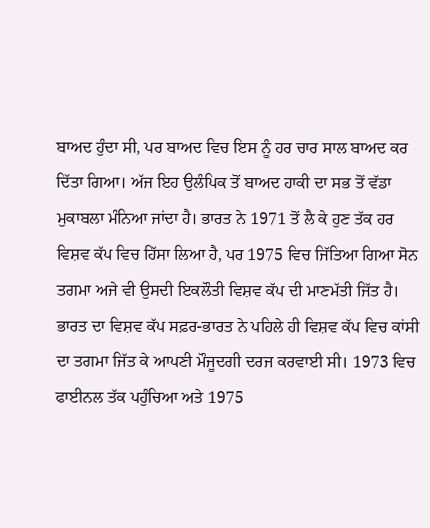ਬਾਅਦ ਹੁੰਦਾ ਸੀ, ਪਰ ਬਾਅਦ ਵਿਚ ਇਸ ਨੂੰ ਹਰ ਚਾਰ ਸਾਲ ਬਾਅਦ ਕਰ ਦਿੱਤਾ ਗਿਆ। ਅੱਜ ਇਹ ਉਲੰਪਿਕ ਤੋਂ ਬਾਅਦ ਹਾਕੀ ਦਾ ਸਭ ਤੋਂ ਵੱਡਾ ਮੁਕਾਬਲਾ ਮੰਨਿਆ ਜਾਂਦਾ ਹੈ। ਭਾਰਤ ਨੇ 1971 ਤੋਂ ਲੈ ਕੇ ਹੁਣ ਤੱਕ ਹਰ ਵਿਸ਼ਵ ਕੱਪ ਵਿਚ ਹਿੱਸਾ ਲਿਆ ਹੈ, ਪਰ 1975 ਵਿਚ ਜਿੱਤਿਆ ਗਿਆ ਸੋਨ ਤਗਮਾ ਅਜੇ ਵੀ ਉਸਦੀ ਇਕਲੌਤੀ ਵਿਸ਼ਵ ਕੱਪ ਦੀ ਮਾਣਮੱਤੀ ਜਿੱਤ ਹੈ।
ਭਾਰਤ ਦਾ ਵਿਸ਼ਵ ਕੱਪ ਸਫ਼ਰ-ਭਾਰਤ ਨੇ ਪਹਿਲੇ ਹੀ ਵਿਸ਼ਵ ਕੱਪ ਵਿਚ ਕਾਂਸੀ ਦਾ ਤਗਮਾ ਜਿੱਤ ਕੇ ਆਪਣੀ ਮੌਜੂਦਗੀ ਦਰਜ ਕਰਵਾਈ ਸੀ। 1973 ਵਿਚ ਫਾਈਨਲ ਤੱਕ ਪਹੁੰਚਿਆ ਅਤੇ 1975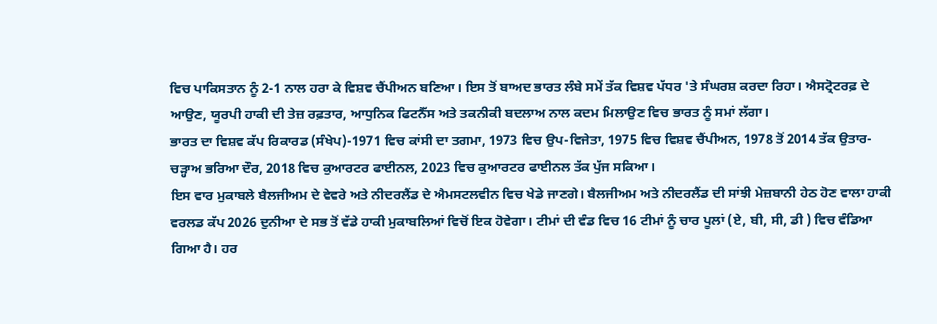ਵਿਚ ਪਾਕਿਸਤਾਨ ਨੂੰ 2-1 ਨਾਲ ਹਰਾ ਕੇ ਵਿਸ਼ਵ ਚੈਂਪੀਅਨ ਬਣਿਆ। ਇਸ ਤੋਂ ਬਾਅਦ ਭਾਰਤ ਲੰਬੇ ਸਮੇਂ ਤੱਕ ਵਿਸ਼ਵ ਪੱਧਰ 'ਤੇ ਸੰਘਰਸ਼ ਕਰਦਾ ਰਿਹਾ। ਐਸਟ੍ਰੋਟਰਫ਼ ਦੇ ਆਉਣ, ਯੂਰਪੀ ਹਾਕੀ ਦੀ ਤੇਜ਼ ਰਫ਼ਤਾਰ, ਆਧੁਨਿਕ ਫਿਟਨੈੱਸ ਅਤੇ ਤਕਨੀਕੀ ਬਦਲਾਅ ਨਾਲ ਕਦਮ ਮਿਲਾਉਣ ਵਿਚ ਭਾਰਤ ਨੂੰ ਸਮਾਂ ਲੱਗਾ।
ਭਾਰਤ ਦਾ ਵਿਸ਼ਵ ਕੱਪ ਰਿਕਾਰਡ (ਸੰਖੇਪ)-1971 ਵਿਚ ਕਾਂਸੀ ਦਾ ਤਗਮਾ, 1973 ਵਿਚ ਉਪ-ਵਿਜੇਤਾ, 1975 ਵਿਚ ਵਿਸ਼ਵ ਚੈਂਪੀਅਨ, 1978 ਤੋਂ 2014 ਤੱਕ ਉਤਾਰ-ਚੜ੍ਹਾਅ ਭਰਿਆ ਦੌਰ, 2018 ਵਿਚ ਕੁਆਰਟਰ ਫਾਈਨਲ, 2023 ਵਿਚ ਕੁਆਰਟਰ ਫਾਈਨਲ ਤੱਕ ਪੁੱਜ ਸਕਿਆ।
ਇਸ ਵਾਰ ਮੁਕਾਬਲੇ ਬੈਲਜੀਅਮ ਦੇ ਵੇਵਰੇ ਅਤੇ ਨੀਦਰਲੈਂਡ ਦੇ ਐਮਸਟਲਵੀਨ ਵਿਚ ਖੇਡੇ ਜਾਣਗੇ। ਬੈਲਜੀਅਮ ਅਤੇ ਨੀਦਰਲੈਂਡ ਦੀ ਸਾਂਝੀ ਮੇਜ਼ਬਾਨੀ ਹੇਠ ਹੋਣ ਵਾਲਾ ਹਾਕੀ ਵਰਲਡ ਕੱਪ 2026 ਦੁਨੀਆ ਦੇ ਸਭ ਤੋਂ ਵੱਡੇ ਹਾਕੀ ਮੁਕਾਬਲਿਆਂ ਵਿਚੋਂ ਇਕ ਹੋਵੇਗਾ। ਟੀਮਾਂ ਦੀ ਵੰਡ ਵਿਚ 16 ਟੀਮਾਂ ਨੂੰ ਚਾਰ ਪੂਲਾਂ (ਏ, ਬੀ, ਸੀ, ਡੀ ) ਵਿਚ ਵੰਡਿਆ ਗਿਆ ਹੈ। ਹਰ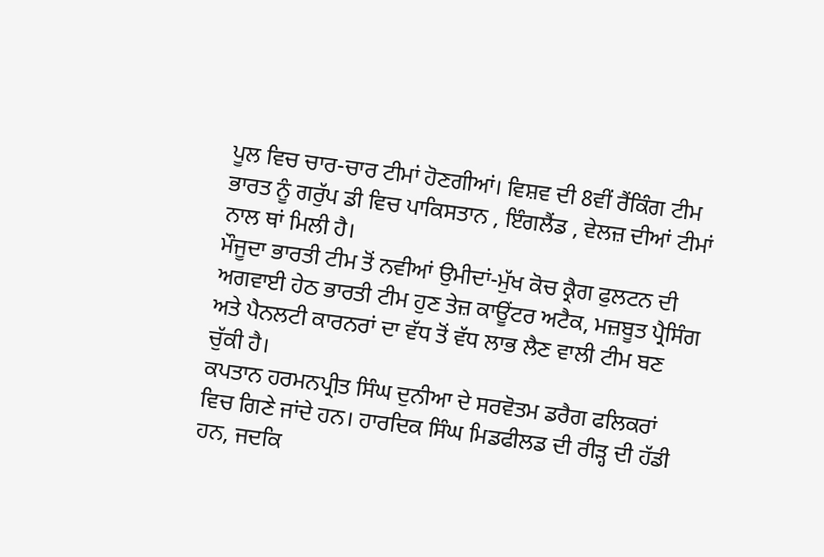ਪੂਲ ਵਿਚ ਚਾਰ-ਚਾਰ ਟੀਮਾਂ ਹੋਣਗੀਆਂ। ਵਿਸ਼ਵ ਦੀ 8ਵੀਂ ਰੈਂਕਿੰਗ ਟੀਮ ਭਾਰਤ ਨੂੰ ਗਰੁੱਪ ਡੀ ਵਿਚ ਪਾਕਿਸਤਾਨ , ਇੰਗਲੈਂਡ , ਵੇਲਜ਼ ਦੀਆਂ ਟੀਮਾਂ ਨਾਲ ਥਾਂ ਮਿਲੀ ਹੈ।
ਮੌਜੂਦਾ ਭਾਰਤੀ ਟੀਮ ਤੋਂ ਨਵੀਆਂ ਉਮੀਦਾਂ-ਮੁੱਖ ਕੋਚ ਕ੍ਰੈਗ ਫੁਲਟਨ ਦੀ ਅਗਵਾਈ ਹੇਠ ਭਾਰਤੀ ਟੀਮ ਹੁਣ ਤੇਜ਼ ਕਾਊਂਟਰ ਅਟੈਕ, ਮਜ਼ਬੂਤ ਪ੍ਰੈਸਿੰਗ ਅਤੇ ਪੈਨਲਟੀ ਕਾਰਨਰਾਂ ਦਾ ਵੱਧ ਤੋਂ ਵੱਧ ਲਾਭ ਲੈਣ ਵਾਲੀ ਟੀਮ ਬਣ ਚੁੱਕੀ ਹੈ।
ਕਪਤਾਨ ਹਰਮਨਪ੍ਰੀਤ ਸਿੰਘ ਦੁਨੀਆ ਦੇ ਸਰਵੋਤਮ ਡਰੈਗ ਫਲਿਕਰਾਂ ਵਿਚ ਗਿਣੇ ਜਾਂਦੇ ਹਨ। ਹਾਰਦਿਕ ਸਿੰਘ ਮਿਡਫੀਲਡ ਦੀ ਰੀੜ੍ਹ ਦੀ ਹੱਡੀ ਹਨ, ਜਦਕਿ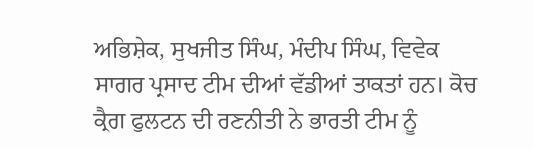ਅਭਿਸ਼ੇਕ, ਸੁਖਜੀਤ ਸਿੰਘ, ਮੰਦੀਪ ਸਿੰਘ, ਵਿਵੇਕ ਸਾਗਰ ਪ੍ਰਸਾਦ ਟੀਮ ਦੀਆਂ ਵੱਡੀਆਂ ਤਾਕਤਾਂ ਹਨ। ਕੋਚ ਕ੍ਰੈਗ ਫੁਲਟਨ ਦੀ ਰਣਨੀਤੀ ਨੇ ਭਾਰਤੀ ਟੀਮ ਨੂੰ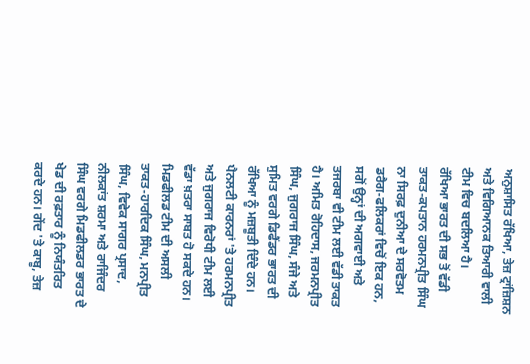ਅਨੁਸ਼ਾਸਿਤ ਰੱਖਿਆ, ਤੇਜ਼ ਟ੍ਰਾਂਜ਼ਿਸ਼ਨ ਅਤੇ ਵਿਗਿਆਨਕ ਤਿਆਰੀ ਵਾਲੀ ਟੀਮ ਵਿਚ ਬਦਲਿਆ ਹੈ।
ਰੱਖਿਆ ਭਾਰਤ ਦੀ ਸਭ ਤੋਂ ਵੱਡੀ ਤਾਕਤ-ਕਪਤਾਨ ਹਰਮਨਪ੍ਰੀਤ ਸਿੰਘ ਨਾ ਸਿਰਫ਼ ਦੁਨੀਆ ਦੇ ਸਰਵੋਤਮ ਡਰੈਗ-ਫਲਿਕਰਾਂ ਵਿਚੋਂ ਇਕ ਹਨ, ਸਗੋਂ ਉਨ੍ਹਾਂ ਦੀ ਅਗਵਾਈ ਅਤੇ ਤਜਰਬਾ ਵੀ ਟੀਮ ਲਈ ਵੱਡੀ ਤਾਕਤ ਹੈ। ਅਮਿਤ ਰੋਹਿਦਾਸ, ਜਰਮਨਪ੍ਰੀਤ ਸਿੰਘ, ਜੁਗਰਾਜ ਸਿੰਘ, ਸੰਜੇ ਅਤੇ ਸੁਮਿਤ ਵਰਗੇ ਡਿਫੈਂਡਰ ਭਾਰਤ ਦੀ ਰੱਖਿਆ ਨੂੰ ਮਜ਼ਬੂਤੀ ਦਿੰਦੇ ਹਨ। ਪੈਨਲਟੀ ਕਾਰਨਰਾਂ 'ਤੇ ਹਰਮਨਪ੍ਰੀਤ ਅਤੇ ਜੁਗਰਾਜ ਵਿਰੋਧੀ ਟੀਮ ਲਈ ਵੱਡਾ ਖ਼ਤਰਾ ਸਾਬਤ ਹੋ ਸਕਦੇ ਹਨ।
ਮਿਡਫੀਲਡ ਟੀਮ ਦੀ ਅਸਲੀ ਤਾਕਤ-ਹਾਰਦਿਕ ਸਿੰਘ, ਮਨਪ੍ਰੀਤ ਸਿੰਘ, ਵਿਵੇਕ ਸਾਗਰ ਪ੍ਰਸਾਦ, ਨੀਲਕਾਂਤ ਸ਼ਰਮਾ ਅਤੇ ਰਾਜਿੰਦਰ ਸਿੰਘ ਵਰਗੇ ਮਿਡਫੀਲਡਰ ਭਾਰਤ ਦੇ ਖੇਡ ਦੀ ਰਫ਼ਤਾਰ ਨੂੰ ਨਿਯੰਤਰਿਤ ਕਰਦੇ ਹਨ। ਗੇਂਦ 'ਤੇ ਕਾਬੂ, ਤੇਜ਼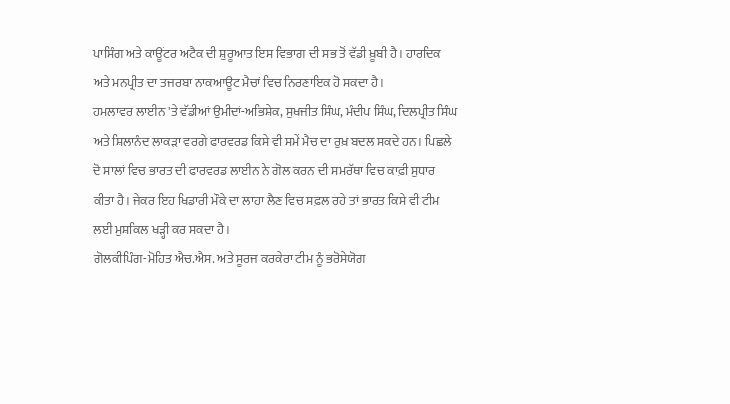ਪਾਸਿੰਗ ਅਤੇ ਕਾਊਂਟਰ ਅਟੈਕ ਦੀ ਸ਼ੁਰੂਆਤ ਇਸ ਵਿਭਾਗ ਦੀ ਸਭ ਤੋਂ ਵੱਡੀ ਖ਼ੂਬੀ ਹੈ। ਹਾਰਦਿਕ ਅਤੇ ਮਨਪ੍ਰੀਤ ਦਾ ਤਜਰਬਾ ਨਾਕਆਊਟ ਮੈਚਾਂ ਵਿਚ ਨਿਰਣਾਇਕ ਹੋ ਸਕਦਾ ਹੈ।
ਹਮਲਾਵਰ ਲਾਈਨ 'ਤੇ ਵੱਡੀਆਂ ਉਮੀਦਾਂ-ਅਭਿਸ਼ੇਕ, ਸੁਖਜੀਤ ਸਿੰਘ, ਮੰਦੀਪ ਸਿੰਘ, ਦਿਲਪ੍ਰੀਤ ਸਿੰਘ ਅਤੇ ਸ਼ਿਲਾਨੰਦ ਲਾਕੜਾ ਵਰਗੇ ਫਾਰਵਰਡ ਕਿਸੇ ਵੀ ਸਮੇਂ ਮੈਚ ਦਾ ਰੁਖ਼ ਬਦਲ ਸਕਦੇ ਹਨ। ਪਿਛਲੇ ਦੋ ਸਾਲਾਂ ਵਿਚ ਭਾਰਤ ਦੀ ਫਾਰਵਰਡ ਲਾਈਨ ਨੇ ਗੋਲ ਕਰਨ ਦੀ ਸਮਰੱਥਾ ਵਿਚ ਕਾਫ਼ੀ ਸੁਧਾਰ ਕੀਤਾ ਹੈ। ਜੇਕਰ ਇਹ ਖਿਡਾਰੀ ਮੌਕੇ ਦਾ ਲਾਹਾ ਲੈਣ ਵਿਚ ਸਫ਼ਲ ਰਹੇ ਤਾਂ ਭਾਰਤ ਕਿਸੇ ਵੀ ਟੀਮ ਲਈ ਮੁਸ਼ਕਿਲ ਖੜ੍ਹੀ ਕਰ ਸਕਦਾ ਹੈ।
ਗੋਲਕੀਪਿੰਗ-ਮੋਹਿਤ ਐਚ.ਐਸ. ਅਤੇ ਸੂਰਜ ਕਰਕੇਰਾ ਟੀਮ ਨੂੰ ਭਰੋਸੇਯੋਗ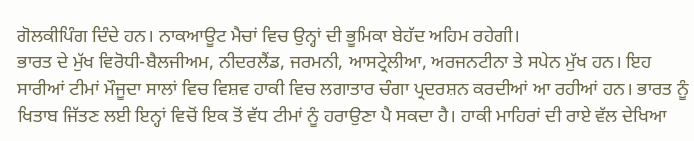ਗੋਲਕੀਪਿੰਗ ਦਿੰਦੇ ਹਨ। ਨਾਕਆਊਟ ਮੈਚਾਂ ਵਿਚ ਉਨ੍ਹਾਂ ਦੀ ਭੂਮਿਕਾ ਬੇਹੱਦ ਅਹਿਮ ਰਹੇਗੀ।
ਭਾਰਤ ਦੇ ਮੁੱਖ ਵਿਰੋਧੀ-ਬੈਲਜੀਅਮ, ਨੀਦਰਲੈਂਡ, ਜਰਮਨੀ, ਆਸਟ੍ਰੇਲੀਆ, ਅਰਜਨਟੀਨਾ ਤੇ ਸਪੇਨ ਮੁੱਖ ਹਨ। ਇਹ ਸਾਰੀਆਂ ਟੀਮਾਂ ਮੌਜੂਦਾ ਸਾਲਾਂ ਵਿਚ ਵਿਸ਼ਵ ਹਾਕੀ ਵਿਚ ਲਗਾਤਾਰ ਚੰਗਾ ਪ੍ਰਦਰਸ਼ਨ ਕਰਦੀਆਂ ਆ ਰਹੀਆਂ ਹਨ। ਭਾਰਤ ਨੂੰ ਖਿਤਾਬ ਜਿੱਤਣ ਲਈ ਇਨ੍ਹਾਂ ਵਿਚੋਂ ਇਕ ਤੋਂ ਵੱਧ ਟੀਮਾਂ ਨੂੰ ਹਰਾਉਣਾ ਪੈ ਸਕਦਾ ਹੈ। ਹਾਕੀ ਮਾਹਿਰਾਂ ਦੀ ਰਾਏ ਵੱਲ ਦੇਖਿਆ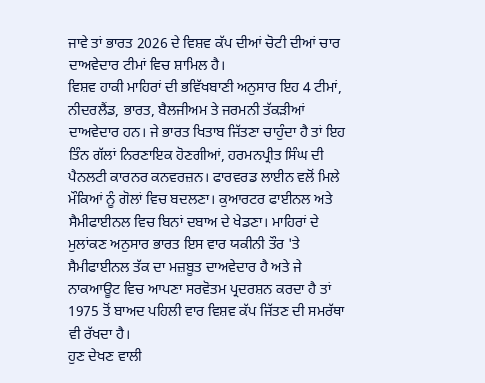ਜਾਵੇ ਤਾਂ ਭਾਰਤ 2026 ਦੇ ਵਿਸ਼ਵ ਕੱਪ ਦੀਆਂ ਚੋਟੀ ਦੀਆਂ ਚਾਰ ਦਾਅਵੇਦਾਰ ਟੀਮਾਂ ਵਿਚ ਸ਼ਾਮਿਲ ਹੈ।
ਵਿਸ਼ਵ ਹਾਕੀ ਮਾਹਿਰਾਂ ਦੀ ਭਵਿੱਖਬਾਣੀ ਅਨੁਸਾਰ ਇਹ 4 ਟੀਮਾਂ, ਨੀਦਰਲੈਂਡ, ਭਾਰਤ, ਬੈਲਜੀਅਮ ਤੇ ਜਰਮਨੀ ਤੱਕੜੀਆਂ ਦਾਅਵੇਦਾਰ ਹਨ। ਜੇ ਭਾਰਤ ਖਿਤਾਬ ਜਿੱਤਣਾ ਚਾਹੁੰਦਾ ਹੈ ਤਾਂ ਇਹ ਤਿੰਨ ਗੱਲਾਂ ਨਿਰਣਾਇਕ ਹੋਣਗੀਆਂ, ਹਰਮਨਪ੍ਰੀਤ ਸਿੰਘ ਦੀ ਪੈਨਲਟੀ ਕਾਰਨਰ ਕਨਵਰਜ਼ਨ। ਫਾਰਵਰਡ ਲਾਈਨ ਵਲੋਂ ਮਿਲੇ ਮੌਕਿਆਂ ਨੂੰ ਗੋਲਾਂ ਵਿਚ ਬਦਲਣਾ। ਕੁਆਰਟਰ ਫਾਈਨਲ ਅਤੇ ਸੈਮੀਫਾਈਨਲ ਵਿਚ ਬਿਨਾਂ ਦਬਾਅ ਦੇ ਖੇਡਣਾ। ਮਾਹਿਰਾਂ ਦੇ ਮੁਲਾਂਕਣ ਅਨੁਸਾਰ ਭਾਰਤ ਇਸ ਵਾਰ ਯਕੀਨੀ ਤੌਰ 'ਤੇ ਸੈਮੀਫਾਈਨਲ ਤੱਕ ਦਾ ਮਜ਼ਬੂਤ ਦਾਅਵੇਦਾਰ ਹੈ ਅਤੇ ਜੇ ਨਾਕਆਊਟ ਵਿਚ ਆਪਣਾ ਸਰਵੋਤਮ ਪ੍ਰਦਰਸ਼ਨ ਕਰਦਾ ਹੈ ਤਾਂ 1975 ਤੋਂ ਬਾਅਦ ਪਹਿਲੀ ਵਾਰ ਵਿਸ਼ਵ ਕੱਪ ਜਿੱਤਣ ਦੀ ਸਮਰੱਥਾ ਵੀ ਰੱਖਦਾ ਹੈ।
ਹੁਣ ਦੇਖਣ ਵਾਲੀ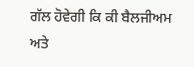ਗੱਲ ਹੋਵੇਗੀ ਕਿ ਕੀ ਬੈਲਜੀਅਮ ਅਤੇ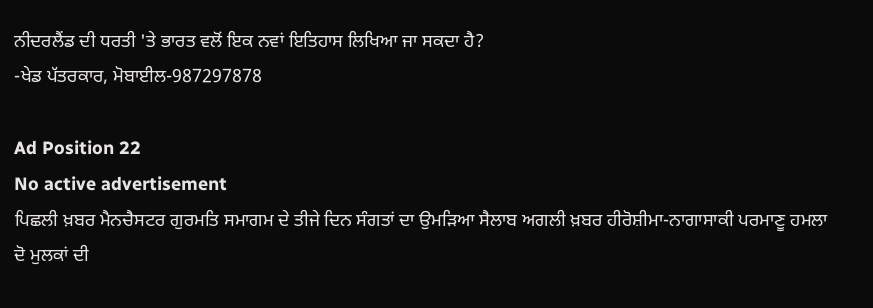ਨੀਦਰਲੈਂਡ ਦੀ ਧਰਤੀ 'ਤੇ ਭਾਰਤ ਵਲੋਂ ਇਕ ਨਵਾਂ ਇਤਿਹਾਸ ਲਿਖਿਆ ਜਾ ਸਕਦਾ ਹੈ?
-ਖੇਡ ਪੱਤਰਕਾਰ, ਮੋਬਾਈਲ-987297878

Ad Position 22
No active advertisement
ਪਿਛਲੀ ਖ਼ਬਰ ਮੈਨਚੈਸਟਰ ਗੁਰਮਤਿ ਸਮਾਗਮ ਦੇ ਤੀਜੇ ਦਿਨ ਸੰਗਤਾਂ ਦਾ ਉਮੜਿਆ ਸੈਲਾਬ ਅਗਲੀ ਖ਼ਬਰ ਹੀਰੋਸ਼ੀਮਾ-ਨਾਗਾਸਾਕੀ ਪਰਮਾਣੂ ਹਮਲਾ ਦੋ ਮੁਲਕਾਂ ਦੀ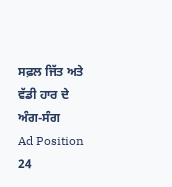ਸਫ਼ਲ ਜਿੱਤ ਅਤੇ ਵੱਡੀ ਹਾਰ ਦੇ ਅੰਗ-ਸੰਗ
Ad Position 24